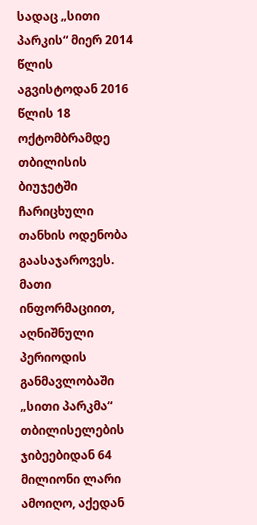სადაც „სითი პარკის“ მიერ 2014 წლის აგვისტოდან 2016 წლის 18 ოქტომბრამდე თბილისის ბიუჯეტში ჩარიცხული თანხის ოდენობა გაასაჯაროვეს. მათი ინფორმაციით, აღნიშნული პერიოდის განმავლობაში „სითი პარკმა“ თბილისელების ჯიბეებიდან 64 მილიონი ლარი ამოიღო, აქედან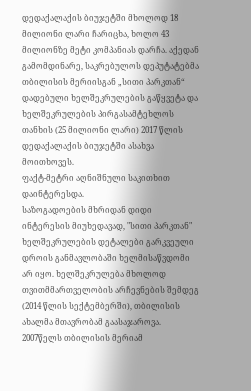დედაქალაქის ბიუჯეტში მხოლოდ 18 მილიონი ლარი ჩარიცხა, ხოლო 43 მილიონზე მეტი კომპანიას დარჩა. აქედან გამომდინარე, საკრებულოს დეპუტატებმა თბილისის მერიისგან „სითი პარკთან“ დადებული ხელშეკრულების გაწყვეტა და ხელშეკრულების პირგასამტეხლოს თანხის (25 მილიონი ლარი) 2017 წლის დედაქალაქის ბიუჯეტში ასახვა მოითხოვეს.
ფაქტ-მეტრი აღნიშნული საკითხით დაინტერესდა.
საზოგადოების მხრიდან დიდი ინტერესის მიუხედავად, "სითი პარკთან" ხელშეკრულების დეტალები გარკვეული დროის განმავლობაში ხელმისაწვდომი არ იყო. ხელშეკრულება მხოლოდ თვითმმართველობის არჩევნების შემდეგ (2014 წლის სექტემბერში), თბილისის ახალმა მთავრობამ გაასაჯაროვა.
2007წელს თბილისის მერიამ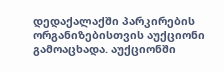დედაქალაქში პარკირების ორგანიზებისთვის აუქციონი გამოაცხადა. აუქციონში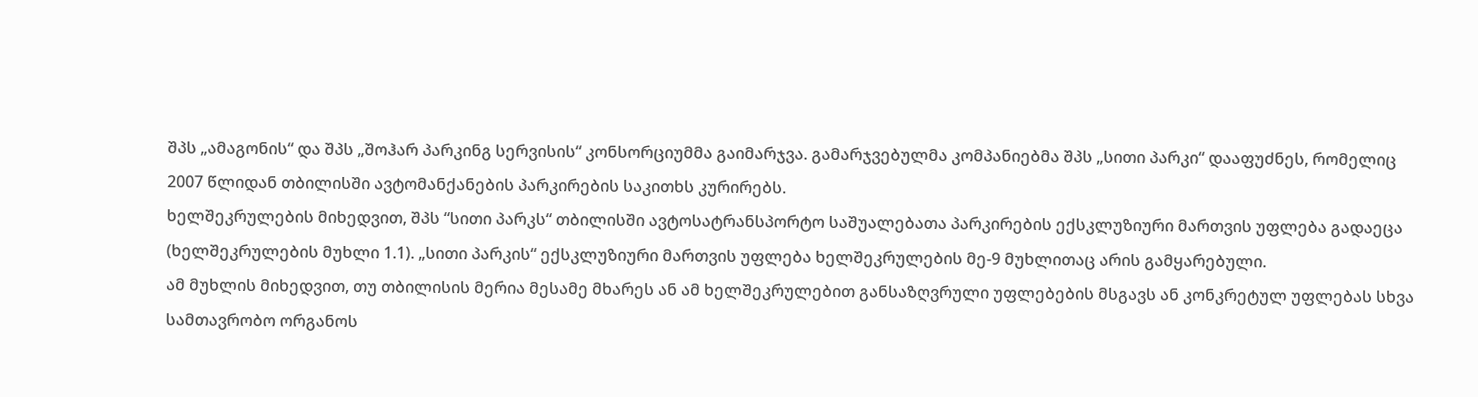შპს „ამაგონის“ და შპს „შოჰარ პარკინგ სერვისის“ კონსორციუმმა გაიმარჯვა. გამარჯვებულმა კომპანიებმა შპს „სითი პარკი“ დააფუძნეს, რომელიც 2007 წლიდან თბილისში ავტომანქანების პარკირების საკითხს კურირებს.
ხელშეკრულების მიხედვით, შპს “სითი პარკს“ თბილისში ავტოსატრანსპორტო საშუალებათა პარკირების ექსკლუზიური მართვის უფლება გადაეცა (ხელშეკრულების მუხლი 1.1). „სითი პარკის“ ექსკლუზიური მართვის უფლება ხელშეკრულების მე-9 მუხლითაც არის გამყარებული.
ამ მუხლის მიხედვით, თუ თბილისის მერია მესამე მხარეს ან ამ ხელშეკრულებით განსაზღვრული უფლებების მსგავს ან კონკრეტულ უფლებას სხვა სამთავრობო ორგანოს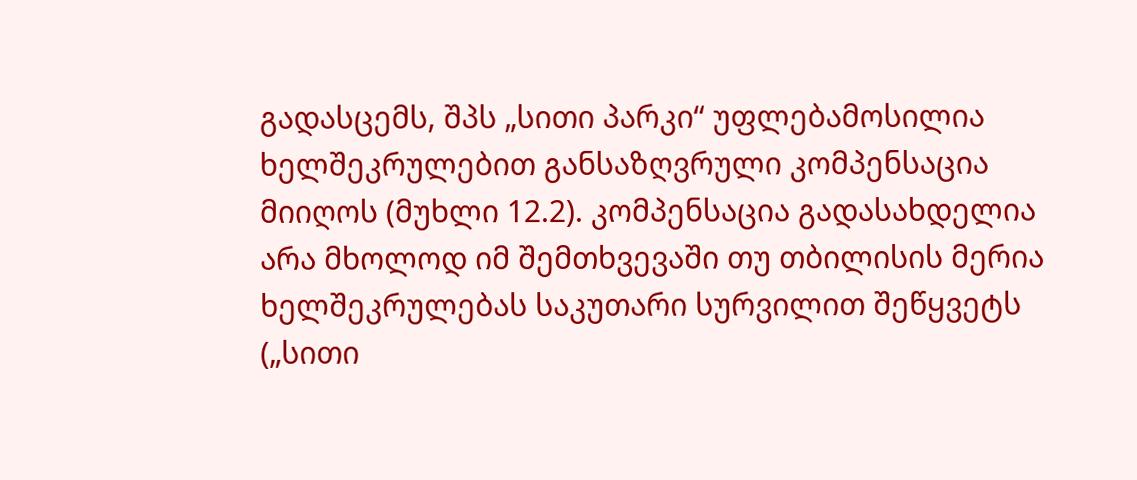გადასცემს, შპს „სითი პარკი“ უფლებამოსილია ხელშეკრულებით განსაზღვრული კომპენსაცია მიიღოს (მუხლი 12.2). კომპენსაცია გადასახდელია არა მხოლოდ იმ შემთხვევაში თუ თბილისის მერია ხელშეკრულებას საკუთარი სურვილით შეწყვეტს („სითი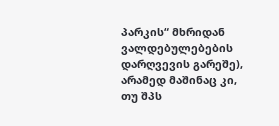პარკის“ მხრიდან ვალდებულებების დარღვევის გარეშე), არამედ მაშინაც კი, თუ შპს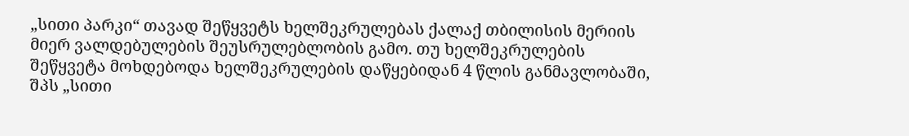„სითი პარკი“ თავად შეწყვეტს ხელშეკრულებას ქალაქ თბილისის მერიის მიერ ვალდებულების შეუსრულებლობის გამო. თუ ხელშეკრულების შეწყვეტა მოხდებოდა ხელშეკრულების დაწყებიდან 4 წლის განმავლობაში, შპს „სითი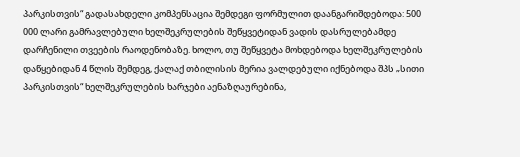პარკისთვის“ გადასახდელი კომპენსაცია შემდეგი ფორმულით დაანგარიშდებოდა: 500 000 ლარი გამრავლებული ხელშეკრულების შეწყვეტიდან ვადის დასრულებამდე დარჩენილი თვეების რაოდენობაზე. ხოლო, თუ შეწყვეტა მოხდებოდა ხელშეკრულების დაწყებიდან 4 წლის შემდეგ, ქალაქ თბილისის მერია ვალდებული იქნებოდა შპს „სითი პარკისთვის“ ხელშეკრულების ხარჯები აენაზღაურებინა,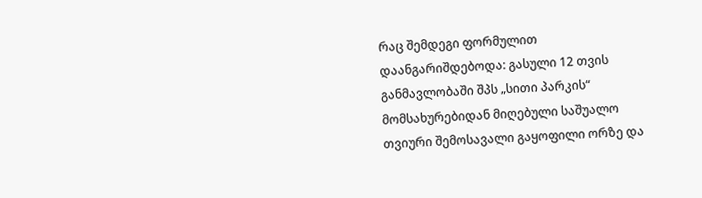რაც შემდეგი ფორმულით დაანგარიშდებოდა: გასული 12 თვის განმავლობაში შპს „სითი პარკის“ მომსახურებიდან მიღებული საშუალო თვიური შემოსავალი გაყოფილი ორზე და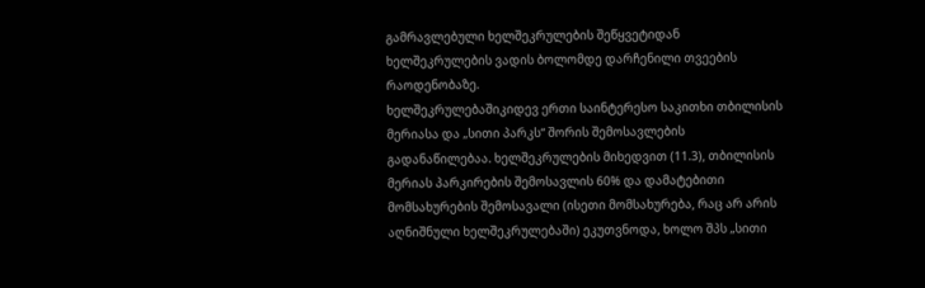გამრავლებული ხელშეკრულების შეწყვეტიდან ხელშეკრულების ვადის ბოლომდე დარჩენილი თვეების რაოდენობაზე.
ხელშეკრულებაშიკიდევ ერთი საინტერესო საკითხი თბილისის მერიასა და „სითი პარკს“ შორის შემოსავლების გადანაწილებაა. ხელშეკრულების მიხედვით (11.3), თბილისის მერიას პარკირების შემოსავლის 60% და დამატებითი მომსახურების შემოსავალი (ისეთი მომსახურება, რაც არ არის აღნიშნული ხელშეკრულებაში) ეკუთვნოდა, ხოლო შპს „სითი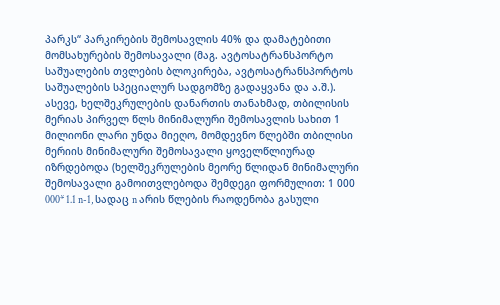პარკს“ პარკირების შემოსავლის 40% და დამატებითი მომსახურების შემოსავალი (მაგ. ავტოსატრანსპორტო საშუალების თვლების ბლოკირება, ავტოსატრანსპორტოს საშუალების სპეციალურ სადგომზე გადაყვანა და ა.შ.). ასევე, ხელშეკრულების დანართის თანახმად, თბილისის მერიას პირველ წლს მინიმალური შემოსავლის სახით 1 მილიონი ლარი უნდა მიეღო, მომდევნო წლებში თბილისი მერიის მინიმალური შემოსავალი ყოველწლიურად იზრდებოდა (ხელშეკრულების მეორე წლიდან მინიმალური შემოსავალი გამოითვლებოდა შემდეგი ფორმულით: 1 000 000* 1.1 n-1, სადაც n არის წლების რაოდენობა გასული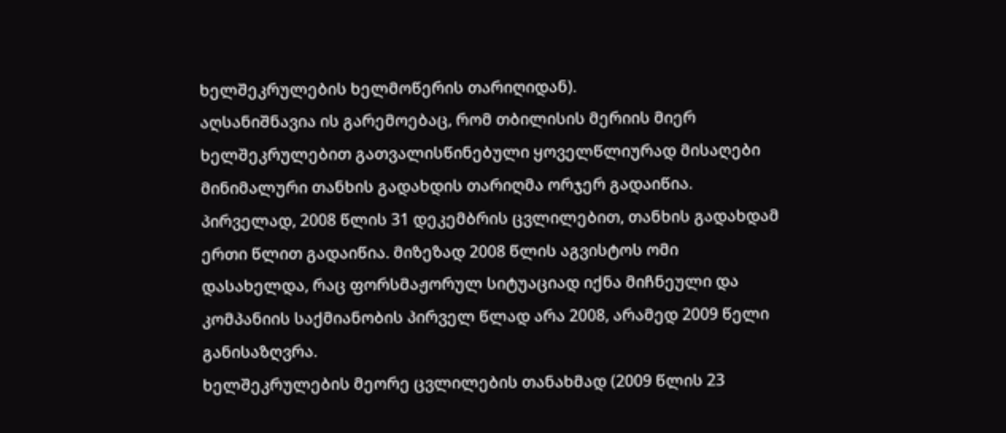ხელშეკრულების ხელმოწერის თარიღიდან).
აღსანიშნავია ის გარემოებაც, რომ თბილისის მერიის მიერ ხელშეკრულებით გათვალისწინებული ყოველწლიურად მისაღები მინიმალური თანხის გადახდის თარიღმა ორჯერ გადაიწია. პირველად, 2008 წლის 31 დეკემბრის ცვლილებით, თანხის გადახდამ ერთი წლით გადაიწია. მიზეზად 2008 წლის აგვისტოს ომი დასახელდა, რაც ფორსმაჟორულ სიტუაციად იქნა მიჩნეული და კომპანიის საქმიანობის პირველ წლად არა 2008, არამედ 2009 წელი განისაზღვრა.
ხელშეკრულების მეორე ცვლილების თანახმად (2009 წლის 23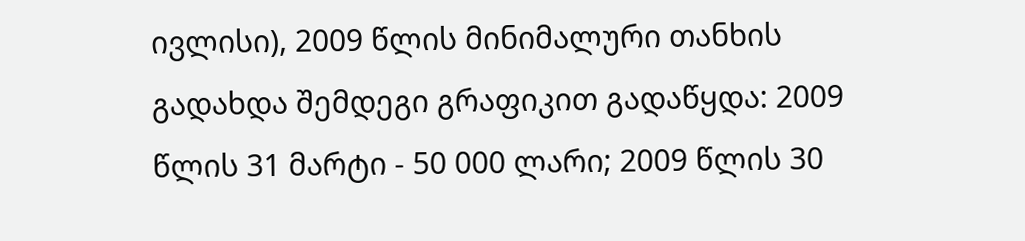ივლისი), 2009 წლის მინიმალური თანხის გადახდა შემდეგი გრაფიკით გადაწყდა: 2009 წლის 31 მარტი - 50 000 ლარი; 2009 წლის 30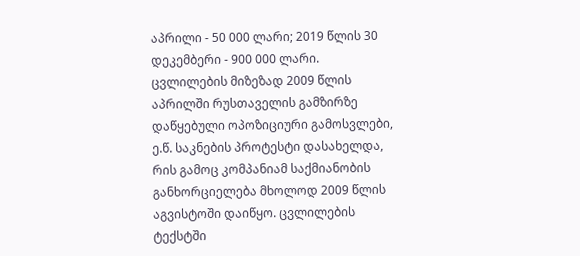აპრილი - 50 000 ლარი; 2019 წლის 30 დეკემბერი - 900 000 ლარი. ცვლილების მიზეზად 2009 წლის აპრილში რუსთაველის გამზირზე დაწყებული ოპოზიციური გამოსვლები, ე.წ. საკნების პროტესტი დასახელდა, რის გამოც კომპანიამ საქმიანობის განხორციელება მხოლოდ 2009 წლის აგვისტოში დაიწყო. ცვლილების ტექსტში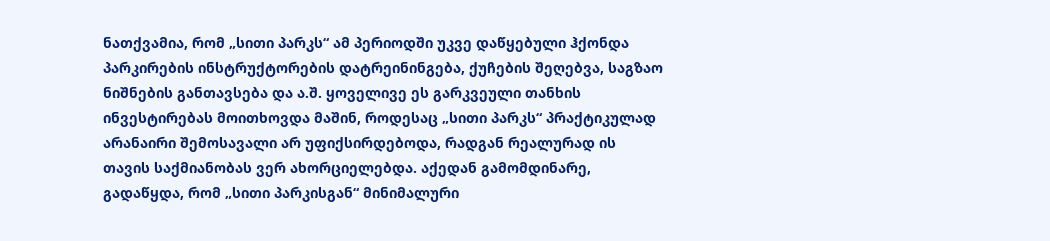ნათქვამია, რომ „სითი პარკს“ ამ პერიოდში უკვე დაწყებული ჰქონდა პარკირების ინსტრუქტორების დატრეინინგება, ქუჩების შეღებვა, საგზაო ნიშნების განთავსება და ა.შ. ყოველივე ეს გარკვეული თანხის ინვესტირებას მოითხოვდა მაშინ, როდესაც „სითი პარკს“ პრაქტიკულად არანაირი შემოსავალი არ უფიქსირდებოდა, რადგან რეალურად ის თავის საქმიანობას ვერ ახორციელებდა. აქედან გამომდინარე, გადაწყდა, რომ „სითი პარკისგან“ მინიმალური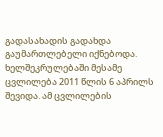გადასახადის გადახდა გაუმართლებელი იქნებოდა.
ხელშეკრულებაში მესამე ცვლილება 2011 წლის 6 აპრილს შევიდა. ამ ცვლილების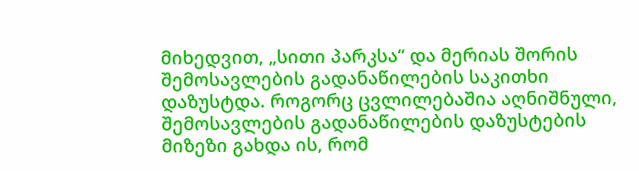მიხედვით, „სითი პარკსა“ და მერიას შორის შემოსავლების გადანაწილების საკითხი დაზუსტდა. როგორც ცვლილებაშია აღნიშნული, შემოსავლების გადანაწილების დაზუსტების მიზეზი გახდა ის, რომ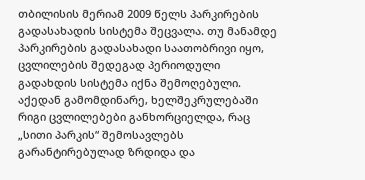თბილისის მერიამ 2009 წელს პარკირების გადასახადის სისტემა შეცვალა. თუ მანამდე პარკირების გადასახადი საათობრივი იყო, ცვლილების შედეგად პერიოდული გადახდის სისტემა იქნა შემოღებული. აქედან გამომდინარე, ხელშეკრულებაში რიგი ცვლილებები განხორციელდა, რაც „სითი პარკის“ შემოსავლებს გარანტირებულად ზრდიდა და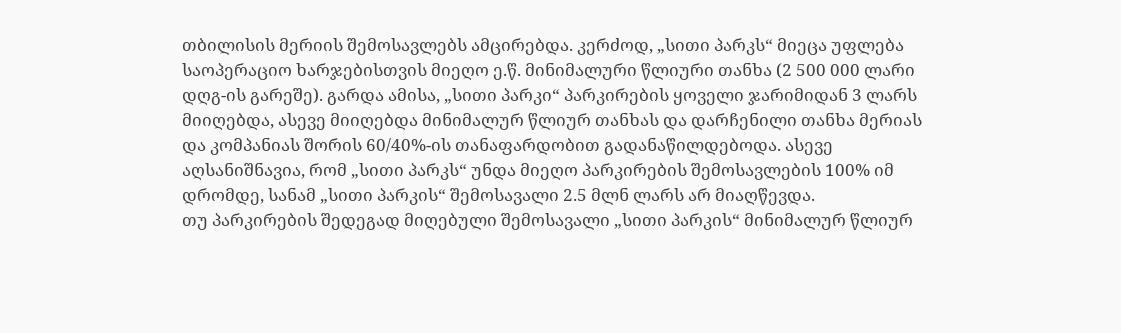თბილისის მერიის შემოსავლებს ამცირებდა. კერძოდ, „სითი პარკს“ მიეცა უფლება საოპერაციო ხარჯებისთვის მიეღო ე.წ. მინიმალური წლიური თანხა (2 500 000 ლარი დღგ-ის გარეშე). გარდა ამისა, „სითი პარკი“ პარკირების ყოველი ჯარიმიდან 3 ლარს მიიღებდა, ასევე მიიღებდა მინიმალურ წლიურ თანხას და დარჩენილი თანხა მერიას და კომპანიას შორის 60/40%-ის თანაფარდობით გადანაწილდებოდა. ასევე აღსანიშნავია, რომ „სითი პარკს“ უნდა მიეღო პარკირების შემოსავლების 100% იმ დრომდე, სანამ „სითი პარკის“ შემოსავალი 2.5 მლნ ლარს არ მიაღწევდა.
თუ პარკირების შედეგად მიღებული შემოსავალი „სითი პარკის“ მინიმალურ წლიურ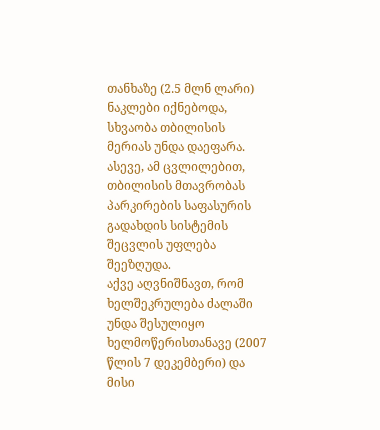თანხაზე (2.5 მლნ ლარი) ნაკლები იქნებოდა, სხვაობა თბილისის მერიას უნდა დაეფარა. ასევე, ამ ცვლილებით, თბილისის მთავრობას პარკირების საფასურის გადახდის სისტემის შეცვლის უფლება შეეზღუდა.
აქვე აღვნიშნავთ, რომ ხელშეკრულება ძალაში უნდა შესულიყო ხელმოწერისთანავე (2007 წლის 7 დეკემბერი) და მისი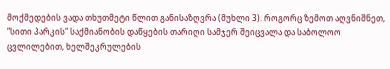მოქმედების ვადა თხუთმეტი წლით განისაზღვრა (მუხლი 3). როგორც ზემოთ აღვნიშნეთ, “სითი პარკის“ საქმიანობის დაწყების თარიღი სამჯერ შეიცვალა და საბოლოო ცვლილებით, ხელშეკრულების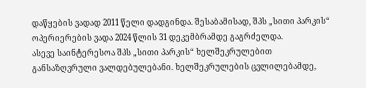დაწყების ვადად 2011 წელი დადგინდა. შესაბამისად, შპს „სითი პარკის“ ოპერიერების ვადა 2024 წლის 31 დეკემბრამდე გაგრძელდა.
ასევე საინტერესოა შპს „სითი პარკის“ ხელშეკრულებით განსაზღვრული ვალდებულებანი. ხელშეკრულების ცვლილებამდე,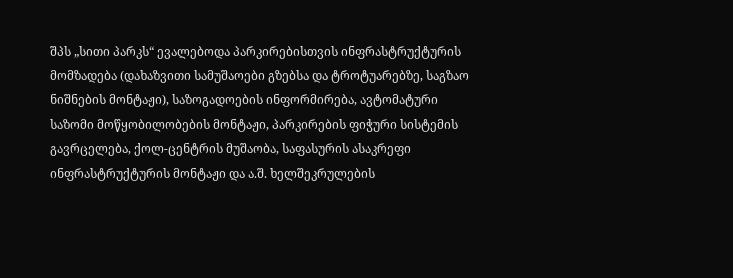შპს „სითი პარკს“ ევალებოდა პარკირებისთვის ინფრასტრუქტურის მომზადება (დახაზვითი სამუშაოები გზებსა და ტროტუარებზე, საგზაო ნიშნების მონტაჟი), საზოგადოების ინფორმირება, ავტომატური საზომი მოწყობილობების მონტაჟი, პარკირების ფიჭური სისტემის გავრცელება, ქოლ-ცენტრის მუშაობა, საფასურის ასაკრეფი ინფრასტრუქტურის მონტაჟი და ა.შ. ხელშეკრულების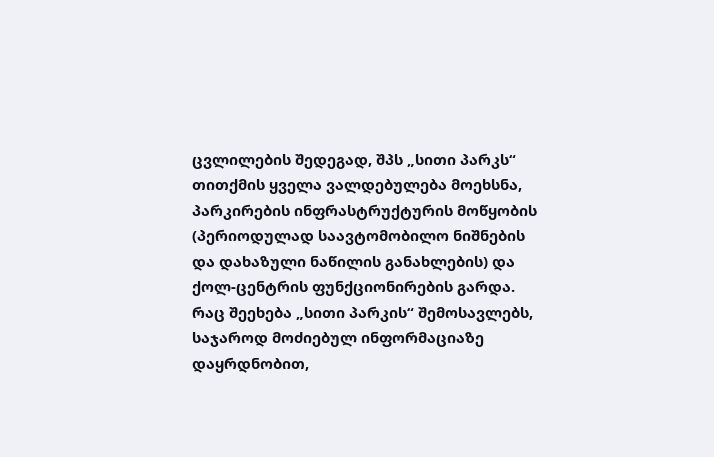ცვლილების შედეგად, შპს „სითი პარკს“ თითქმის ყველა ვალდებულება მოეხსნა, პარკირების ინფრასტრუქტურის მოწყობის (პერიოდულად საავტომობილო ნიშნების და დახაზული ნაწილის განახლების) და ქოლ-ცენტრის ფუნქციონირების გარდა.
რაც შეეხება „სითი პარკის“ შემოსავლებს, საჯაროდ მოძიებულ ინფორმაციაზე დაყრდნობით,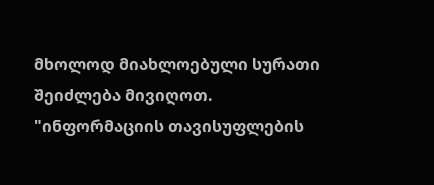მხოლოდ მიახლოებული სურათი შეიძლება მივიღოთ.
"ინფორმაციის თავისუფლების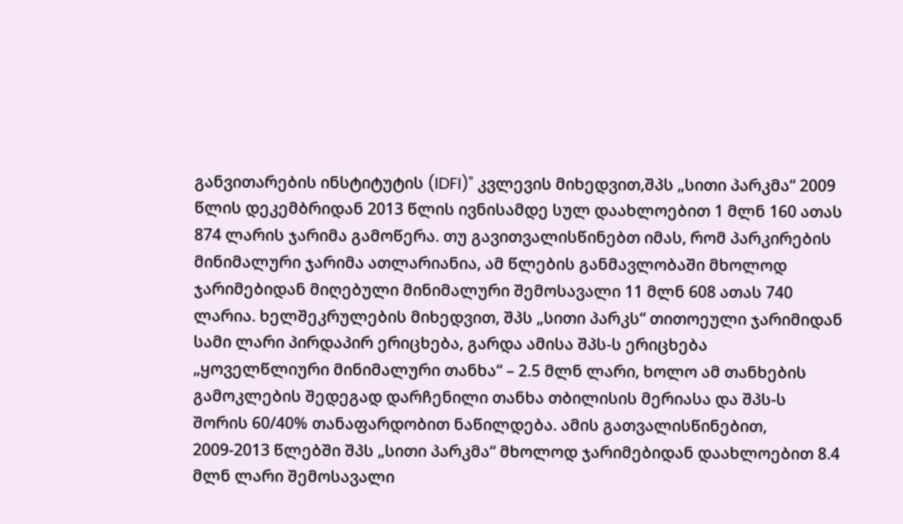განვითარების ინსტიტუტის (IDFI)" კვლევის მიხედვით,შპს „სითი პარკმა“ 2009 წლის დეკემბრიდან 2013 წლის ივნისამდე სულ დაახლოებით 1 მლნ 160 ათას 874 ლარის ჯარიმა გამოწერა. თუ გავითვალისწინებთ იმას, რომ პარკირების მინიმალური ჯარიმა ათლარიანია, ამ წლების განმავლობაში მხოლოდ ჯარიმებიდან მიღებული მინიმალური შემოსავალი 11 მლნ 608 ათას 740 ლარია. ხელშეკრულების მიხედვით, შპს „სითი პარკს“ თითოეული ჯარიმიდან სამი ლარი პირდაპირ ერიცხება, გარდა ამისა შპს-ს ერიცხება „ყოველწლიური მინიმალური თანხა“ – 2.5 მლნ ლარი, ხოლო ამ თანხების გამოკლების შედეგად დარჩენილი თანხა თბილისის მერიასა და შპს-ს შორის 60/40% თანაფარდობით ნაწილდება. ამის გათვალისწინებით, 2009-2013 წლებში შპს „სითი პარკმა“ მხოლოდ ჯარიმებიდან დაახლოებით 8.4 მლნ ლარი შემოსავალი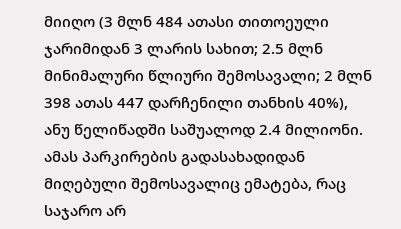მიიღო (3 მლნ 484 ათასი თითოეული ჯარიმიდან 3 ლარის სახით; 2.5 მლნ მინიმალური წლიური შემოსავალი; 2 მლნ 398 ათას 447 დარჩენილი თანხის 40%), ანუ წელიწადში საშუალოდ 2.4 მილიონი. ამას პარკირების გადასახადიდან მიღებული შემოსავალიც ემატება, რაც საჯარო არ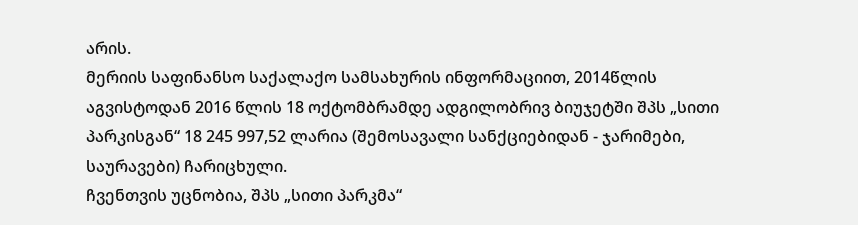არის.
მერიის საფინანსო საქალაქო სამსახურის ინფორმაციით, 2014წლის აგვისტოდან 2016 წლის 18 ოქტომბრამდე ადგილობრივ ბიუჯეტში შპს „სითი პარკისგან“ 18 245 997,52 ლარია (შემოსავალი სანქციებიდან - ჯარიმები, საურავები) ჩარიცხული.
ჩვენთვის უცნობია, შპს „სითი პარკმა“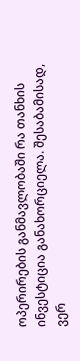ოპერირების განმავლობაში რა თანხის ინვესტიცია განახორციელა. შესაბამისად, ვერ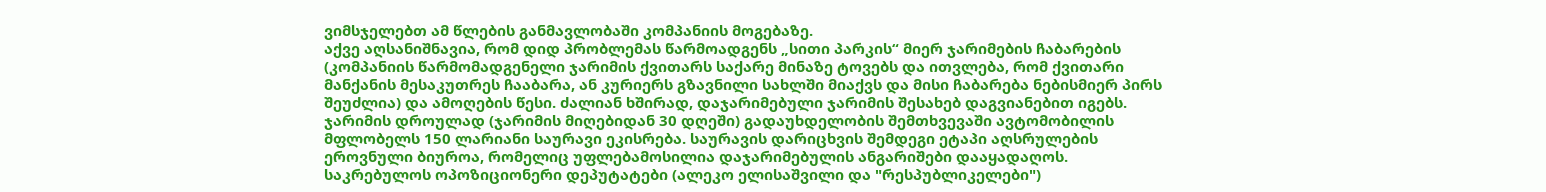ვიმსჯელებთ ამ წლების განმავლობაში კომპანიის მოგებაზე.
აქვე აღსანიშნავია, რომ დიდ პრობლემას წარმოადგენს „სითი პარკის“ მიერ ჯარიმების ჩაბარების (კომპანიის წარმომადგენელი ჯარიმის ქვითარს საქარე მინაზე ტოვებს და ითვლება, რომ ქვითარი მანქანის მესაკუთრეს ჩააბარა, ან კურიერს გზავნილი სახლში მიაქვს და მისი ჩაბარება ნებისმიერ პირს შეუძლია) და ამოღების წესი. ძალიან ხშირად, დაჯარიმებული ჯარიმის შესახებ დაგვიანებით იგებს. ჯარიმის დროულად (ჯარიმის მიღებიდან 30 დღეში) გადაუხდელობის შემთხვევაში ავტომობილის მფლობელს 150 ლარიანი საურავი ეკისრება. საურავის დარიცხვის შემდეგი ეტაპი აღსრულების ეროვნული ბიუროა, რომელიც უფლებამოსილია დაჯარიმებულის ანგარიშები დააყადაღოს.
საკრებულოს ოპოზიციონერი დეპუტატები (ალეკო ელისაშვილი და "რესპუბლიკელები")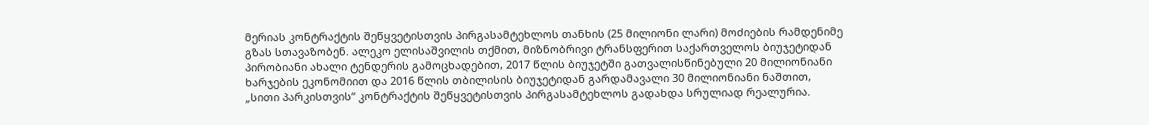მერიას კონტრაქტის შეწყვეტისთვის პირგასამტეხლოს თანხის (25 მილიონი ლარი) მოძიების რამდენიმე გზას სთავაზობენ. ალეკო ელისაშვილის თქმით, მიზნობრივი ტრანსფერით საქართველოს ბიუჯეტიდან პირობიანი ახალი ტენდერის გამოცხადებით, 2017 წლის ბიუჯეტში გათვალისწინებული 20 მილიონიანი ხარჯების ეკონომიით და 2016 წლის თბილისის ბიუჯეტიდან გარდამავალი 30 მილიონიანი ნაშთით, „სითი პარკისთვის“ კონტრაქტის შეწყვეტისთვის პირგასამტეხლოს გადახდა სრულიად რეალურია.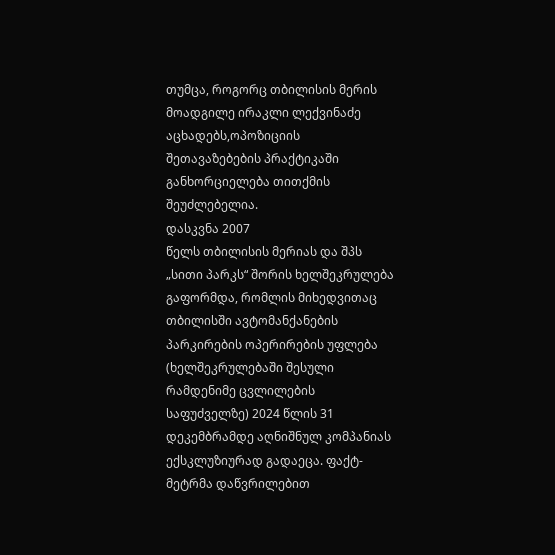თუმცა, როგორც თბილისის მერის მოადგილე ირაკლი ლექვინაძე აცხადებს,ოპოზიციის შეთავაზებების პრაქტიკაში განხორციელება თითქმის შეუძლებელია.
დასკვნა 2007
წელს თბილისის მერიას და შპს „სითი პარკს“ შორის ხელშეკრულება გაფორმდა, რომლის მიხედვითაც თბილისში ავტომანქანების პარკირების ოპერირების უფლება (ხელშეკრულებაში შესული რამდენიმე ცვლილების საფუძველზე) 2024 წლის 31 დეკემბრამდე აღნიშნულ კომპანიას ექსკლუზიურად გადაეცა. ფაქტ-მეტრმა დაწვრილებით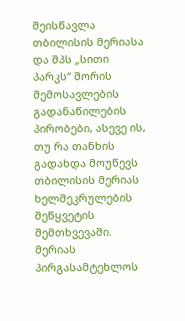შეისწავლა თბილისის მერიასა და შპს „სითი პარკს“ შორის შემოსავლების გადანაწილების პირობები, ასევე ის, თუ რა თანხის გადახდა მოუწევს თბილისის მერიას ხელშეკრულების შეწყვეტის შემთხვევაში. მერიას პირგასამტეხლოს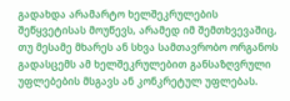გადახდა არამარტო ხელშეკრულების შეწყვეტისას მოუწევს, არამედ იმ შემთხვევაშიც, თუ მესამე მხარეს ან სხვა სამთავრობო ორგანოს გადასცემს ამ ხელშეკრულებით განსაზღვრული უფლებების მსგავს ან კონკრეტულ უფლებას.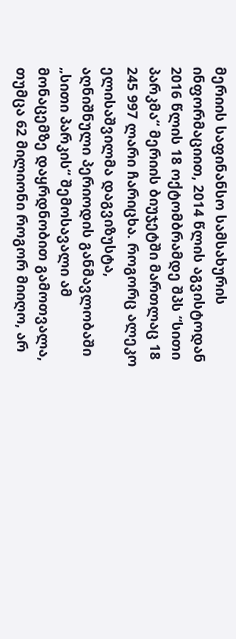მერიის საფინანსო სამსახურის ინფორმაციით, 2014 წლის აგვისტოდან 2016 წლის 18 ოქტომბრამდე შპს “სითი პარკმა“ მერიის ბიუჯეტში მართლაც 18 245 997 ლარი ჩარიცხა. როგორც ალეკო ელისაშვილმა დაგვიზუსტა, აღნიშნული პერიოდის განმავლობაში „სითი პარკის“ შემოსავალი ამ მონაცემზე დაყრდნობით გამოთვალა, თუმცა 62 მილიონი როგორ მიიღო, არ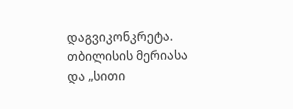დაგვიკონკრეტა. თბილისის მერიასა და „სითი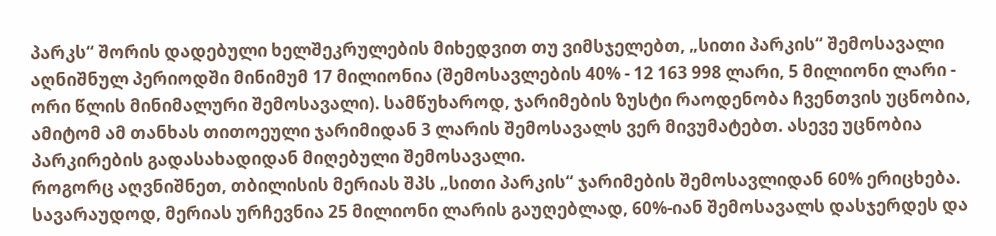პარკს“ შორის დადებული ხელშეკრულების მიხედვით თუ ვიმსჯელებთ, „სითი პარკის“ შემოსავალი აღნიშნულ პერიოდში მინიმუმ 17 მილიონია (შემოსავლების 40% - 12 163 998 ლარი, 5 მილიონი ლარი - ორი წლის მინიმალური შემოსავალი). სამწუხაროდ, ჯარიმების ზუსტი რაოდენობა ჩვენთვის უცნობია, ამიტომ ამ თანხას თითოეული ჯარიმიდან 3 ლარის შემოსავალს ვერ მივუმატებთ. ასევე უცნობია პარკირების გადასახადიდან მიღებული შემოსავალი.
როგორც აღვნიშნეთ, თბილისის მერიას შპს „სითი პარკის“ ჯარიმების შემოსავლიდან 60% ერიცხება. სავარაუდოდ, მერიას ურჩევნია 25 მილიონი ლარის გაუღებლად, 60%-იან შემოსავალს დასჯერდეს და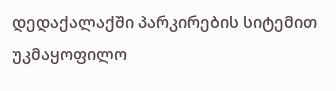დედაქალაქში პარკირების სიტემით უკმაყოფილო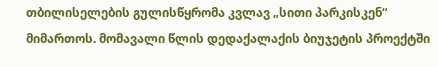თბილისელების გულისწყრომა კვლავ „სითი პარკისკენ“ მიმართოს. მომავალი წლის დედაქალაქის ბიუჯეტის პროექტში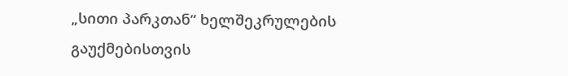„სითი პარკთან“ ხელშეკრულების გაუქმებისთვის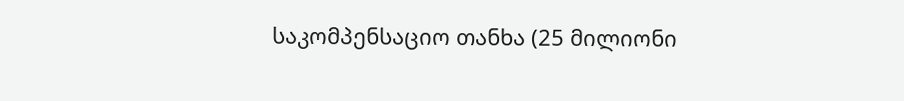საკომპენსაციო თანხა (25 მილიონი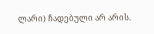ლარი) ჩადებული არ არის.